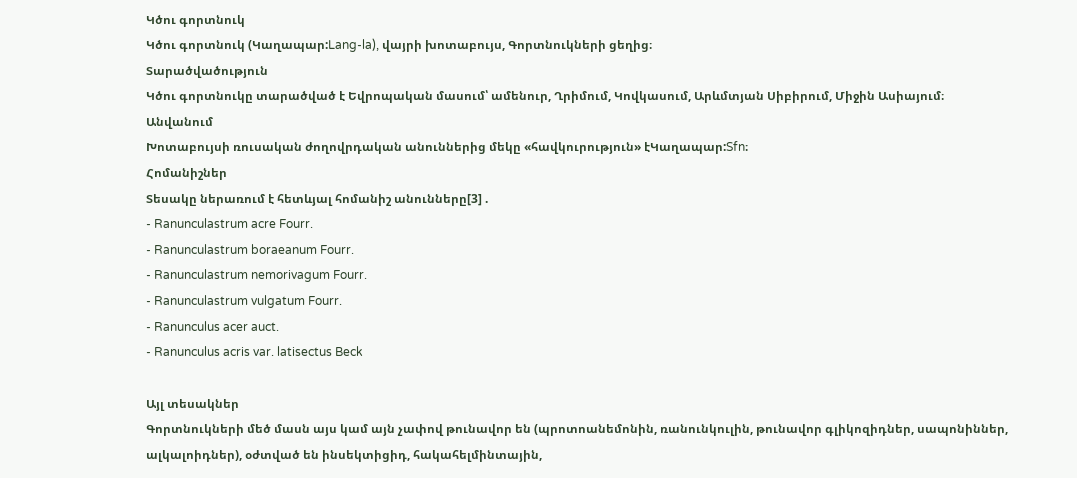Կծու գորտնուկ
Կծու գորտնուկ (Կաղապար:Lang-la), վայրի խոտաբույս, Գորտնուկների ցեղից։
Տարածվածություն
Կծու գորտնուկը տարածված է Եվրոպական մասում՝ ամենուր, Ղրիմում, Կովկասում, Արևմտյան Սիբիրում, Միջին Ասիայում։
Անվանում
Խոտաբույսի ռուսական ժողովրդական անուններից մեկը «հավկուրություն» էԿաղապար:Sfn։
Հոմանիշներ
Տեսակը ներառում է հետևյալ հոմանիշ անունները[3] .
- Ranunculastrum acre Fourr.
- Ranunculastrum boraeanum Fourr.
- Ranunculastrum nemorivagum Fourr.
- Ranunculastrum vulgatum Fourr.
- Ranunculus acer auct.
- Ranunculus acris var. latisectus Beck

Այլ տեսակներ
Գորտնուկների մեծ մասն այս կամ այն չափով թունավոր են (պրոտոանեմոնին, ռանունկուլին, թունավոր գլիկոզիդներ, սապոնիններ, ալկալոիդներ), օժտված են ինսեկտիցիդ, հակահելմինտային,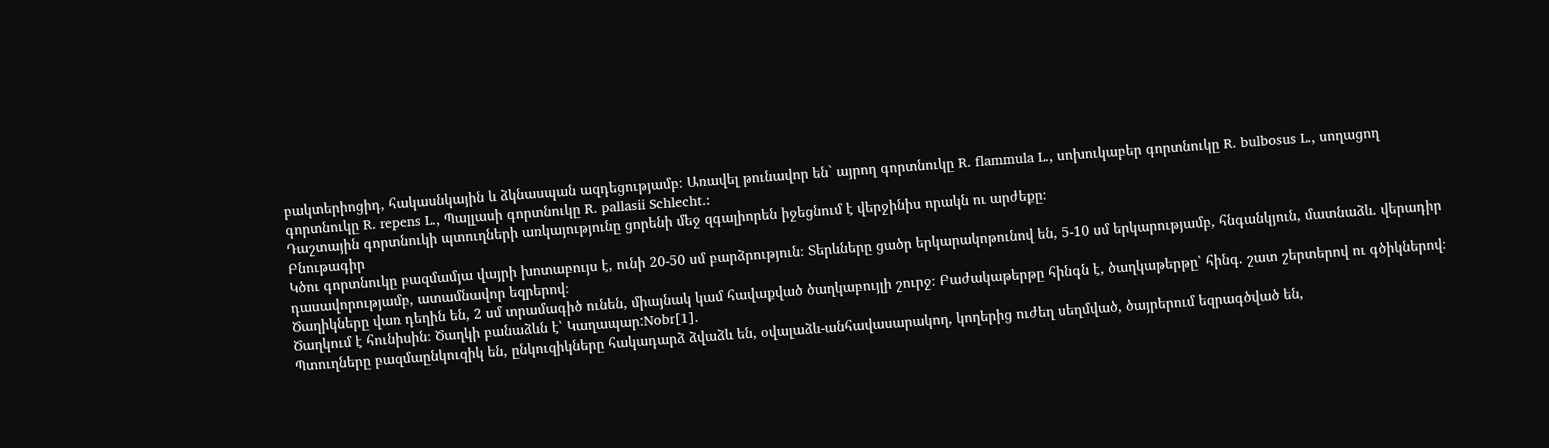բակտերիոցիդ, հակասնկային և ձկնասպան ազդեցությամբ։ Առավել թունավոր են` այրող գորտնուկը R. flammula L., սոխուկաբեր գորտնուկը R. bulbosus L., սողացող գորտնուկը R. repens L., Պալլասի գորտնուկը R. pallasii Schlecht.:
Դաշտային գորտնուկի պտուղների առկայությունը ցորենի մեջ զգալիորեն իջեցնում է վերջինիս որակն ու արժեքը։
Բնութագիր
Կծու գորտնուկը բազմամյա վայրի խոտաբույս է, ունի 20-50 սմ բարձրություն։ Տերևները ցածր երկարակոթունով են, 5-10 սմ երկարությամբ, հնգանկյուն, մատնաձև. վերադիր դասավորությամբ, ատամնավոր եզրերով։
Ծաղիկները վառ դեղին են, 2 սմ տրամագիծ ունեն, միայնակ կամ հավաքված ծաղկաբույլի շուրջ։ Բաժակաթերթը հինգն է, ծաղկաթերթը՝ հինգ. շատ շերտերով ու գծիկներով։ Ծաղկում է հունիսին։ Ծաղկի բանաձևն է՝ Կաղապար:Nobr[1].
Պտուղները բազմաընկուզիկ են, ընկուզիկները հակադարձ ձվաձև են, օվալաձև-անհավասարակող, կողերից ուժեղ սեղմված, ծայրերում եզրագծված են,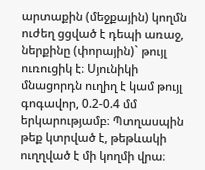արտաքին (մեջքային) կողմն ուժեղ ցցված է դեպի առաջ, ներքինը (փորային)` թույլ ուռուցիկ է։ Սյունիկի մնացորդն ուղիղ է կամ թույլ գոգավոր, 0.2-0.4 մմ
երկարությամբ։ Պտղասպին թեք կտրված է, թեթևակի ուղղված է մի կողմի վրա։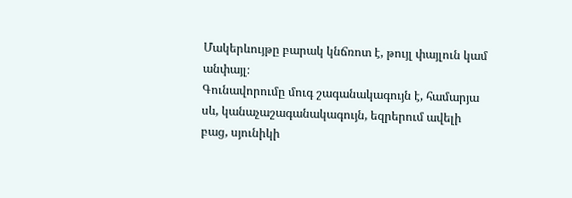Մակերևույթը բարակ կնճռոտ է, թույլ փայլուն կամ անփայլ։
Գունավորումը մուգ շագանակագույն է, համարյա սև, կանաչաշագանակագույն, եզրերում ավելի բաց, սյունիկի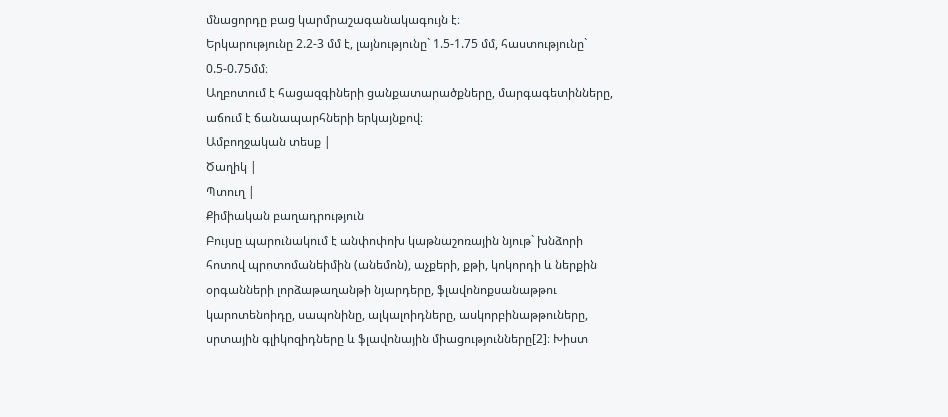մնացորդը բաց կարմրաշագանակագույն է։
Երկարությունը 2.2-3 մմ է, լայնությունը` 1.5-1.75 մմ, հաստությունը` 0.5-0.75մմ։
Աղբոտում է հացազգիների ցանքատարածքները, մարգագետինները, աճում է ճանապարհների երկայնքով։
Ամբողջական տեսք |
Ծաղիկ |
Պտուղ |
Քիմիական բաղադրություն
Բույսը պարունակում է անփոփոխ կաթնաշոռային նյութ` խնձորի հոտով պրոտոմանեիմին (անեմոն), աչքերի, քթի, կոկորդի և ներքին օրգանների լորձաթաղանթի նյարդերը, ֆլավոնոքսանաթթու կարոտենոիդը, սապոնինը, ալկալոիդները, ասկորբինաթթուները, սրտային գլիկոզիդները և ֆլավոնային միացությունները[2]։ Խիստ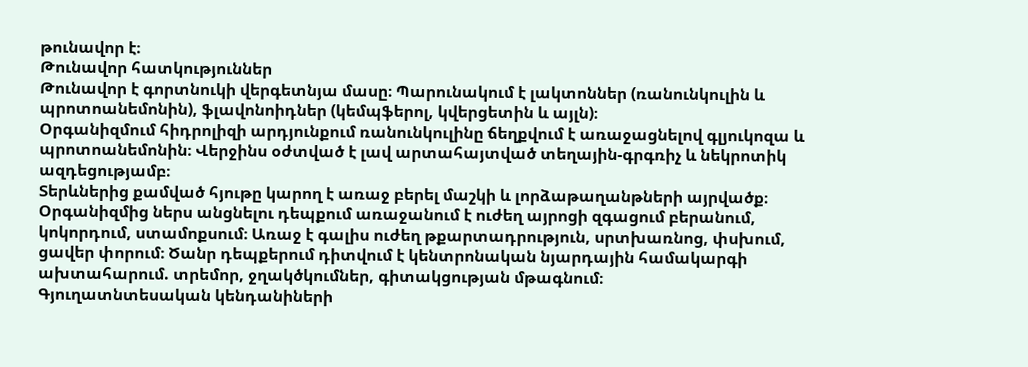թունավոր է։
Թունավոր հատկություններ
Թունավոր է գորտնուկի վերգետնյա մասը։ Պարունակում է լակտոններ (ռանունկուլին և պրոտոանեմոնին), ֆլավոնոիդներ (կեմպֆերոլ, կվերցետին և այլն)։
Օրգանիզմում հիդրոլիզի արդյունքում ռանունկուլինը ճեղքվում է առաջացնելով գլյուկոզա և պրոտոանեմոնին։ Վերջինս օժտված է լավ արտահայտված տեղային-գրգռիչ և նեկրոտիկ ազդեցությամբ։
Տերևներից քամված հյութը կարող է առաջ բերել մաշկի և լորձաթաղանթների այրվածք։ Օրգանիզմից ներս անցնելու դեպքում առաջանում է ուժեղ այրոցի զգացում բերանում, կոկորդում, ստամոքսում։ Առաջ է գալիս ուժեղ թքարտադրություն, սրտխառնոց, փսխում, ցավեր փորում։ Ծանր դեպքերում դիտվում է կենտրոնական նյարդային համակարգի ախտահարում. տրեմոր, ջղակծկումներ, գիտակցության մթագնում։
Գյուղատնտեսական կենդանիների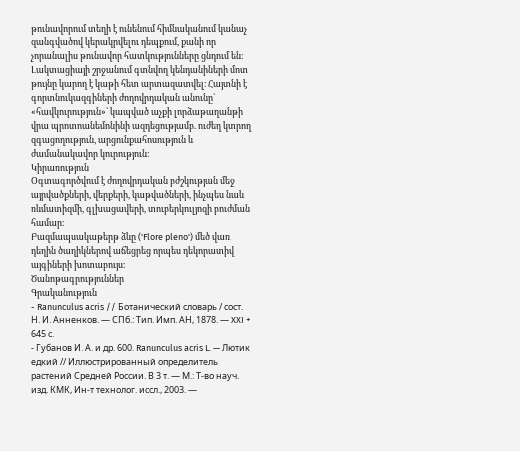թունավորում տեղի է ունենում հիմնականում կանաչ զանգվածով կերակրվելու դեպքում, քանի որ չորանալիս թունավոր հատկությունները ցնդում են։ Լակտացիայի շրջանում գտնվող կենդանիների մոտ թույնը կարող է կաթի հետ արտազատվել։ Հայտնի է գորտնուկազգիների ժողովրդական անունը` «հավկուրություն»` կապված աչքի լորձաթաղանթի վրա պրոտոանեմոնինի ազդեցությամբ. ուժեղ կտրող զգացողություն, արցունքահոսություն և ժամանակավոր կուրություն։
Կիրառություն
Օգտագործվում է ժողովրդական բժշկության մեջ այրվածքների, վերքերի, կաթվածների, ինչպես նաև ռևմատիզմի, գլխացավերի, տուբերկուլյոզի բուժման համար։
Բազմապսակաթերթ ձևը ('Flore pleno') մեծ վառ դեղին ծաղիկներով աճեցրեց որպես դեկորատիվ այգիների խոտաբույս։
Ծանոթագրություններ
Գրականություն
- Ranunculus acris // Ботанический словарь / сост. Н. И. Анненков. — СПб.: Тип. Имп. АН, 1878. — XXI + 645 с.
- Губанов И. А. и др. 600. Ranunculus acris L. — Лютик едкий // Иллюстрированный определитель растений Средней России. В 3 т. — М.: Т-во науч. изд. КМК, Ин-т технолог. иссл., 2003. —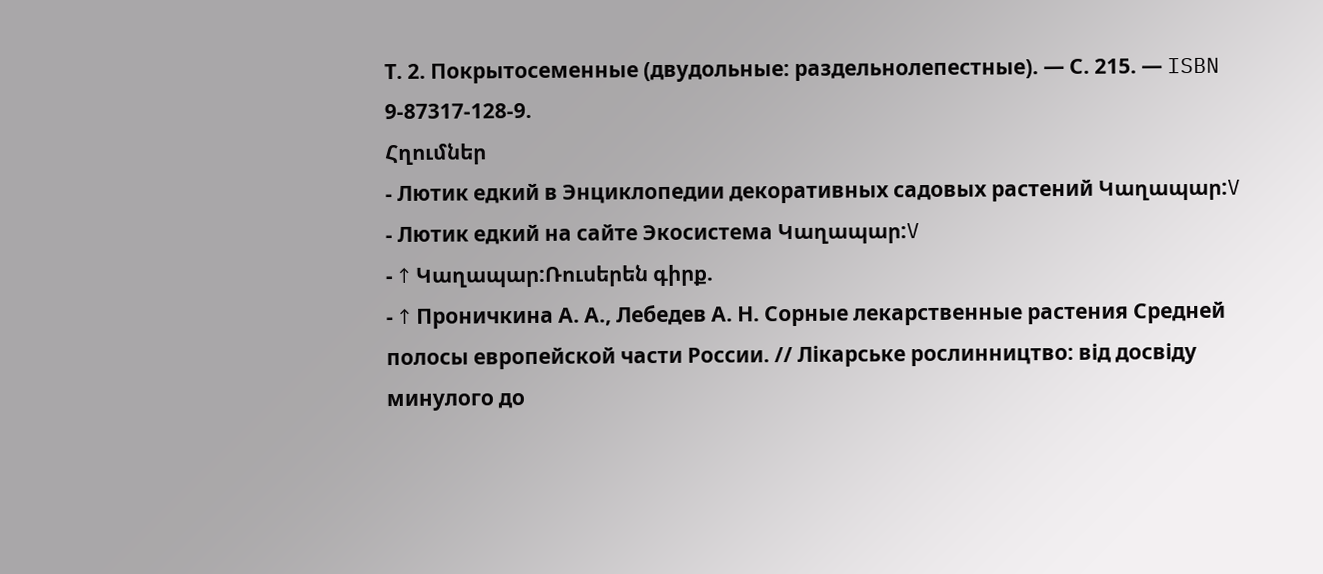Т. 2. Покрытосеменные (двудольные: раздельнолепестные). — С. 215. — ISBN 9-87317-128-9.
Հղումներ
- Лютик едкий в Энциклопедии декоративных садовых растений Կաղապար:V
- Лютик едкий на сайте Экосистема Կաղապար:V
- ↑ Կաղապար:Ռուսերեն գիրք.
- ↑ Проничкина А. А., Лебедев А. Н. Сорные лекарственные растения Средней полосы европейской части России. // Лікарське рослинництво: від досвіду минулого до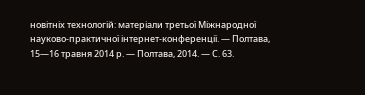новітніх технологій: матеріали третьої Міжнародної науково-практичної інтернет-конференції. — Полтава, 15—16 травня 2014 р. — Полтава, 2014. — С. 63.